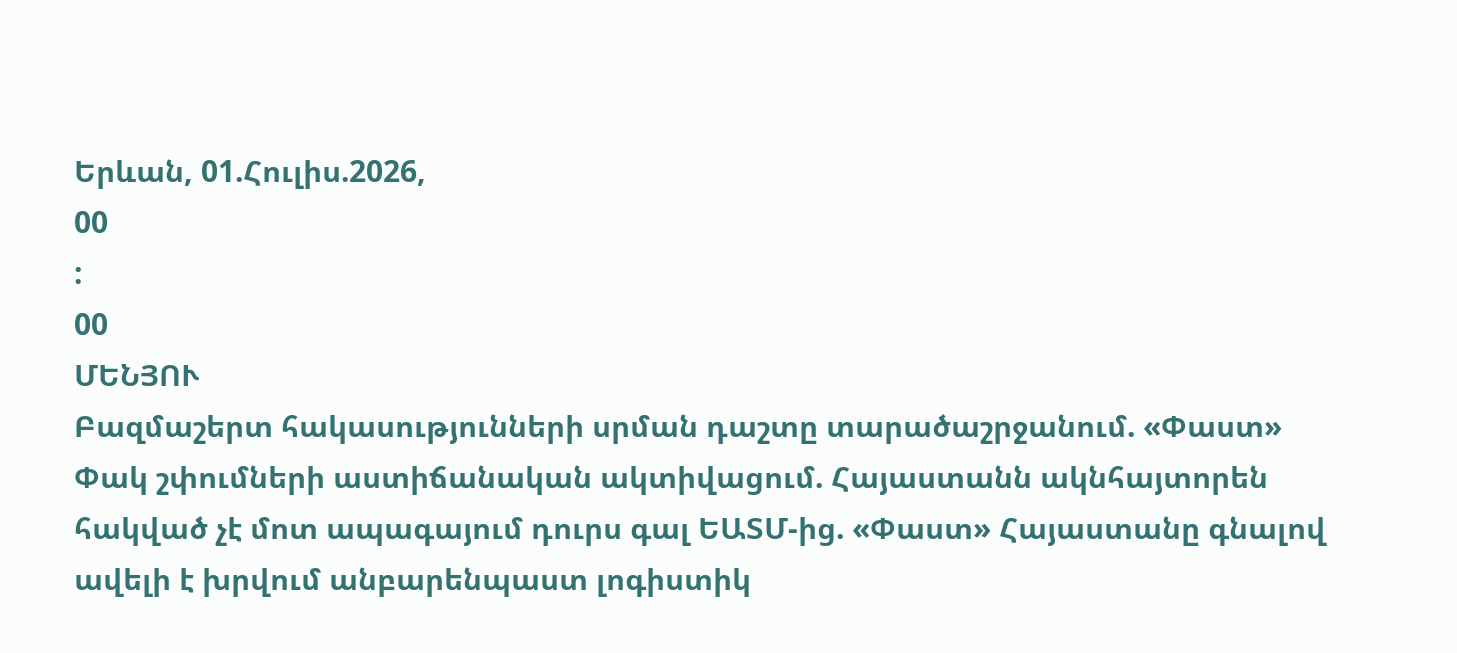Երևան, 01.Հուլիս.2026,
00
:
00
ՄԵՆՅՈՒ
Բազմաշերտ հակասությունների սրման դաշտը տարածաշրջանում. «Փաստ» Փակ շփումների աստիճանական ակտիվացում. Հայաստանն ակնհայտորեն հակված չէ մոտ ապագայում դուրս գալ ԵԱՏՄ-ից. «Փաստ» Հայաստանը գնալով ավելի է խրվում անբարենպաստ լոգիստիկ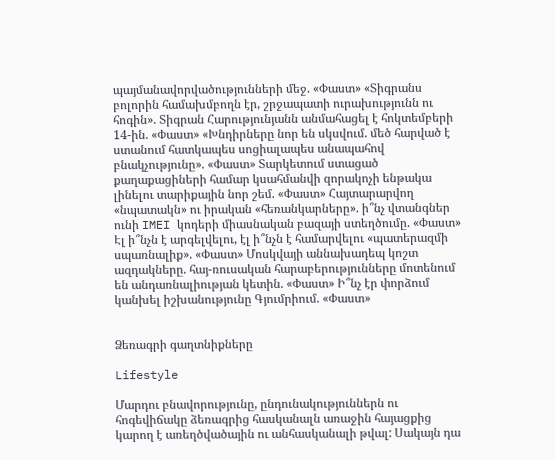պայմանավորվածությունների մեջ. «Փաստ» «Տիգրանս բոլորին համախմբողն էր, շրջապատի ուրախությունն ու հոգին». Տիգրան Հարությունյանն անմահացել է հոկտեմբերի 14-ին. «Փաստ» «Խնդիրները նոր են սկսվում. մեծ հարված է ստանում հատկապես սոցիալապես անապահով բնակչությունը». «Փաստ» Տարկետում ստացած քաղաքացիների համար կսահմանվի զորակոչի ենթակա լինելու տարիքային նոր շեմ. «Փաստ» Հայտարարվող «նպատակն» ու իրական «հեռանկարները». ի՞նչ վտանգներ ունի IMEI կոդերի միասնական բազայի ստեղծումը. «Փաստ» Էլ ի՞նչն է արգելվելու, էլ ի՞նչն է համարվելու «պատերազմի սպառնալիք». «Փաստ» Մոսկվայի աննախադեպ կոշտ ազդակները. հայ-ռուսական հարաբերությունները մոտենում են անդառնալիության կետին. «Փաստ» Ի՞նչ էր փորձում կանխել իշխանությունը Գյումրիում. «Փաստ»


Ձեռագրի գաղտնիքները

Lifestyle

Մարդու բնավորությունը, ընդունակություններն ու հոգեվիճակը ձեռագրից հասկանալն առաջին հայացքից կարող է առեղծվածային ու անհասկանալի թվալ: Սակայն դա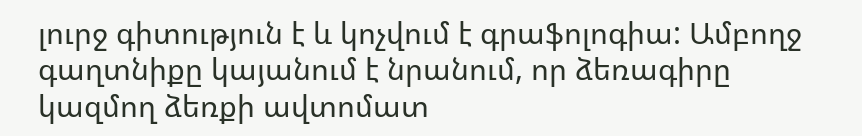լուրջ գիտություն է և կոչվում է գրաֆոլոգիա: Ամբողջ գաղտնիքը կայանում է նրանում, որ ձեռագիրը կազմող ձեռքի ավտոմատ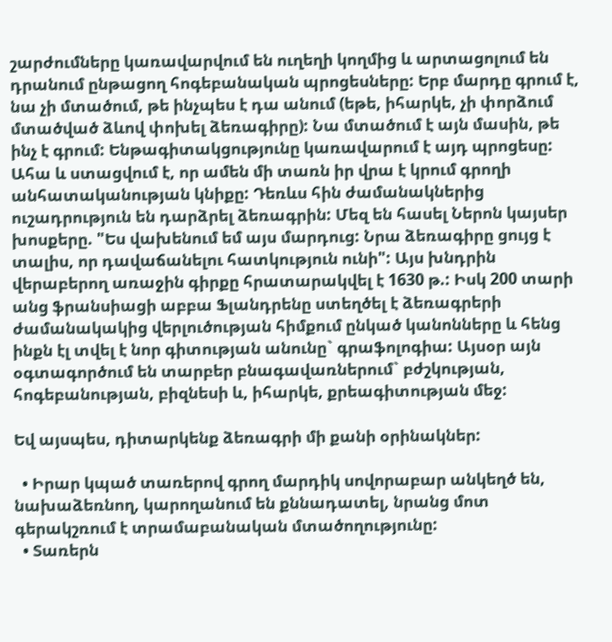շարժումները կառավարվում են ուղեղի կողմից և արտացոլում են դրանում ընթացող հոգեբանական պրոցեսները: Երբ մարդը գրում է, նա չի մտածում, թե ինչպես է դա անում (եթե, իհարկե, չի փորձում մտածված ձևով փոխել ձեռագիրը): Նա մտածում է այն մասին, թե ինչ է գրում: Ենթագիտակցությունը կառավարում է այդ պրոցեսը: Ահա և ստացվում է, որ ամեն մի տառն իր վրա է կրում գրողի անհատականության կնիքը: Դեռևս հին ժամանակներից ուշադրություն են դարձրել ձեռագրին: Մեզ են հասել Ներոն կայսեր խոսքերը. "Ես վախենում եմ այս մարդուց: Նրա ձեռագիրը ցույց է տալիս, որ դավաճանելու հատկություն ունի": Այս խնդրին վերաբերող առաջին գիրքը հրատարակվել է 1630 թ.: Իսկ 200 տարի անց ֆրանսիացի աբբա Ֆլանդրենը ստեղծել է ձեռագրերի ժամանակակից վերլուծության հիմքում ընկած կանոնները և հենց ինքն էլ տվել է նոր գիտության անունը` գրաֆոլոգիա: Այսօր այն օգտագործում են տարբեր բնագավառներում` բժշկության, հոգեբանության, բիզնեսի և, իհարկե, քրեագիտության մեջ:

Եվ այսպես, դիտարկենք ձեռագրի մի քանի օրինակներ:

  • Իրար կպած տառերով գրող մարդիկ սովորաբար անկեղծ են, նախաձեռնող, կարողանում են քննադատել, նրանց մոտ գերակշռում է տրամաբանական մտածողությունը:
  • Տառերն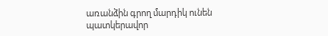առանձին գրող մարդիկ ունեն պատկերավոր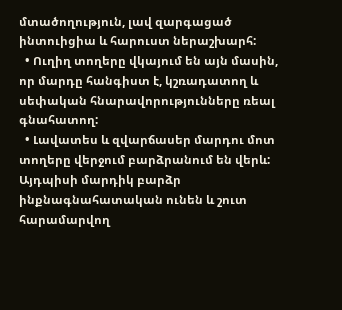մտածողություն, լավ զարգացած ինտուիցիա և հարուստ ներաշխարհ:
  • Ուղիղ տողերը վկայում են այն մասին, որ մարդը հանգիստ է, կշռադատող և սեփական հնարավորությունները ռեալ գնահատող:
  • Լավատես և զվարճասեր մարդու մոտ տողերը վերջում բարձրանում են վերև: Այդպիսի մարդիկ բարձր ինքնագնահատական ունեն և շուտ հարամարվող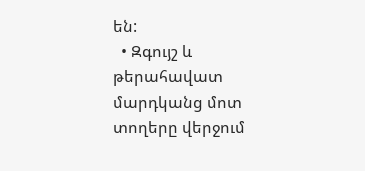են:
  • Զգույշ և թերահավատ մարդկանց մոտ տողերը վերջում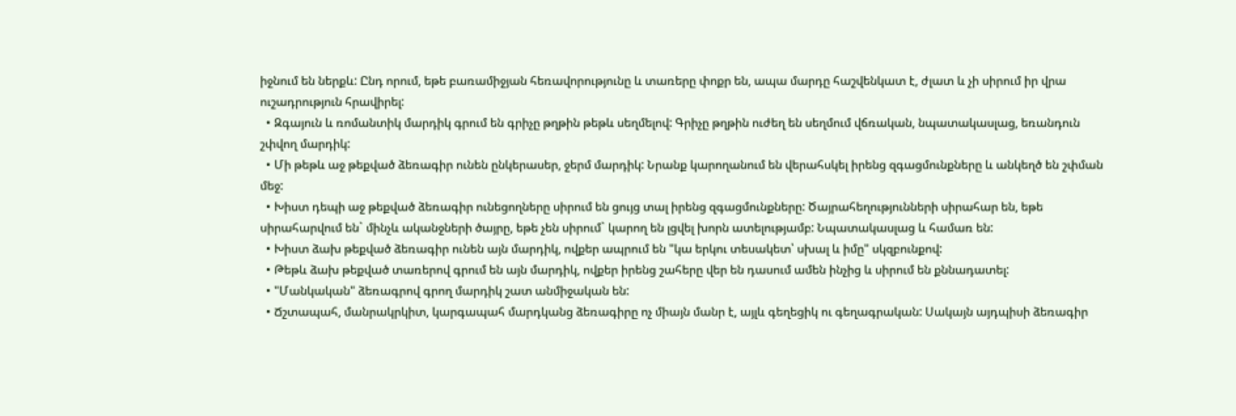իջնում են ներքև: Ընդ որում, եթե բառամիջյան հեռավորությունը և տառերը փոքր են, ապա մարդը հաշվենկատ է, ժլատ և չի սիրում իր վրա ուշադրություն հրավիրել:
  • Զգայուն և ռոմանտիկ մարդիկ գրում են գրիչը թղթին թեթև սեղմելով: Գրիչը թղթին ուժեղ են սեղմում վճռական, նպատակասլաց, եռանդուն շփվող մարդիկ:
  • Մի թեթև աջ թեքված ձեռագիր ունեն ընկերասեր, ջերմ մարդիկ: Նրանք կարողանում են վերահսկել իրենց զգացմունքները և անկեղծ են շփման մեջ:
  • Խիստ դեպի աջ թեքված ձեռագիր ունեցողները սիրում են ցույց տալ իրենց զգացմունքները: Ծայրահեղությունների սիրահար են, եթե սիրահարվում են` մինչև ականջների ծայրը, եթե չեն սիրում` կարող են լցվել խորն ատելությամբ: Նպատակասլաց և համառ են:
  • Խիստ ձախ թեքված ձեռագիր ունեն այն մարդիկ, ովքեր ապրում են "կա երկու տեսակետ՝ սխալ և իմը" սկզբունքով:
  • Թեթև ձախ թեքված տառերով գրում են այն մարդիկ, ովքեր իրենց շահերը վեր են դասում ամեն ինչից և սիրում են քննադատել:
  • "Մանկական" ձեռագրով գրող մարդիկ շատ անմիջական են:
  • Ճշտապահ, մանրակրկիտ, կարգապահ մարդկանց ձեռագիրը ոչ միայն մանր է, այլև գեղեցիկ ու գեղագրական: Սակայն այդպիսի ձեռագիր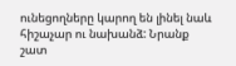ունեցողները կարող են լինել նաև հիշաչար ու նախանձ: Նրանք շատ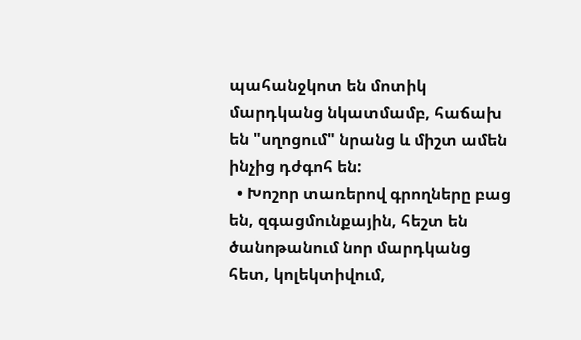պահանջկոտ են մոտիկ մարդկանց նկատմամբ, հաճախ են "սղոցում" նրանց և միշտ ամեն ինչից դժգոհ են:
  • Խոշոր տառերով գրողները բաց են, զգացմունքային, հեշտ են ծանոթանում նոր մարդկանց հետ, կոլեկտիվում,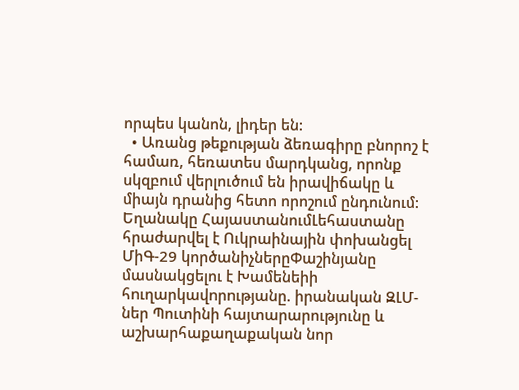որպես կանոն, լիդեր են:
  • Առանց թեքության ձեռագիրը բնորոշ է համառ, հեռատես մարդկանց, որոնք սկզբում վերլուծում են իրավիճակը և միայն դրանից հետո որոշում ընդունում:
Եղանակը ՀայաստանումԼեհաստանը հրաժարվել է Ուկրաինային փոխանցել ՄիԳ-29 կործանիչներըՓաշինյանը մասնակցելու է Խամենեիի հnւղարկավnրnւթյանը. իրանական ԶԼՄ-ներ Պուտինի հայտարարությունը և աշխարհաքաղաքական նոր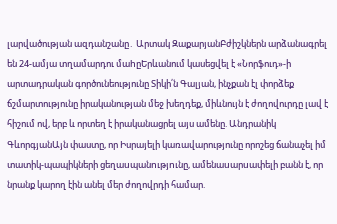լարվածության ազդանշանը․ Արտակ ԶաքարյանԲժիշկներն արձանագրել են 24-ամյա տղամարդու մաhըԵրևանում կասեցվել է «Նորֆուդ»-ի արտադրական գործունեությունը Տիկի՛ն Գալյան, ինչքան էլ փորձեք ճշմարտությունը իրականության մեջ խեղդեք, միևնույն է ժողովուրդը լավ է հիշում ով, երբ և որտեղ է իրականացրել այս ամենը. Անդրանիկ ԳևորգյանԱյն փաստը, որ Իսրայելի կառավարությունը որոշեց ճանաչել իմ տատիկ-պապիկների ցեղաuպանnւթյnւնը, ամենաuարuափելի բանն է, որ նրանք կարող էին անել մեր ժողովրդի համար.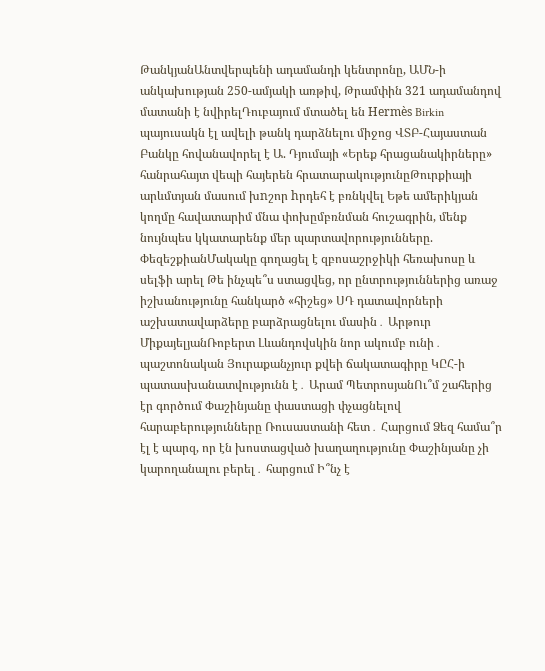ԹանկյանԱնտվերպենի ադամանդի կենտրոնը, ԱՄՆ-ի անկախության 250-ամյակի առթիվ, Թրամփին 321 ադամանդով մատանի է նվիրելԴուբայում մտածել են Hermès Birkin պայուսակն էլ ավելի թանկ դարձնելու միջոց ՎՏԲ-Հայաստան Բանկը հովանավորել է Ա. Դյումայի «Երեք հրացանակիրները» հանրահայտ վեպի հայերեն հրատարակությունըԹուրքիայի արևմտյան մասում խnշոր hրդեհ է բռնկվել Եթե ամերիկյան կողմը հավատարիմ մնա փոխըմբռնման հուշագրին, մենք նույնպես կկատարենք մեր պարտավորությունները. ՓեզեշքիանՄակակը գողացել է զբոսաշրջիկի հեռախոսը և սելֆի արել Թե ինչպե՞ս ստացվեց, որ ընտրություններից առաջ իշխանությունը հանկարծ «հիշեց» ՍԴ դատավորների աշխատավարձերը բարձրացնելու մասին․ Արթուր ՄիքայելյանՌոբերտ Լևանդովսկին նոր ակումբ ունի․ պաշտոնական Յուրաքանչյուր քվեի ճակատագիրը ԿԸՀ-ի պատասխանատվությունն է․ Արամ ՊետրոսյանՈւ՞մ շահերից էր գործում Փաշինյանը փաստացի փչացնելով հարաբերությունները Ռուսաստանի հետ․ Հարցում Ձեզ համա՞ր էլ է պարզ, որ էն խոստացված խաղաղությունը Փաշինյանը չի կարողանալու բերել․ հարցում Ի՞նչ է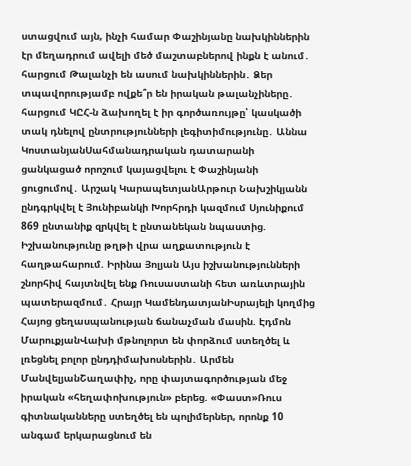ստացվում այն, ինչի համար Փաշինյանը նախկիններին էր մեղադրում ավելի մեծ մաշտաբներով ինքն է անում․ հարցում Թալանչի են ասում նախկիններին․ Ձեր տպավորությամբ ովքե՞ր են իրական թալանչիները․ հարցում ԿԸՀ-ն ձախողել է իր գործառույթը՝ կասկածի տակ դնելով ընտրությունների լեգիտիմությունը․ Աննա ԿոստանյանՍահմանադրական դատարանի ցանկացած որոշում կայացվելու է Փաշինյանի ցուցումով․ Արշակ ԿարապետյանԱրթուր Նախշիկյանն ընդգրկվել է Յունիբանկի Խորհրդի կազմում Սյունիքում 869 ընտանիք զրկվել է ընտանեկան նպաստից. Իշխանությունը թղթի վրա աղքատություն է հաղթահարում. Իրինա Յոլյան Այս իշխանությունների շնորհիվ հայտնվել ենք Ռուսաստանի հետ առևտրային պատերազմում․ Հրայր ԿամենդատյանԻսրայելի կողմից Հայոց ցեղասպանության ճանաչման մասին. Էդմոն ՄարուքյանՎախի մթնոլորտ են փորձում ստեղծել և լռեցնել բոլոր ընդդիմախոսներին․ Արմեն ՄանվելյանՇաղափիչ, որը փայտագործության մեջ իրական «հեղափոխություն» բերեց. «Փաստ»Ռուս գիտնականները ստեղծել են պոլիմերներ, որոնք 10 անգամ երկարացնում են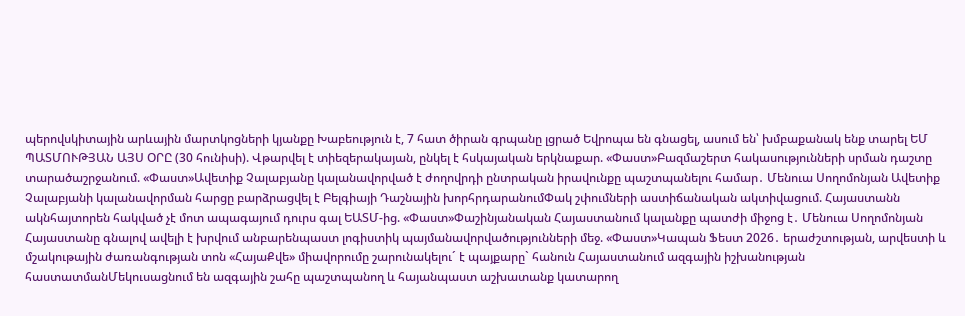պերովսկիտային արևային մարտկոցների կյանքը Խաբեություն է, 7 հատ ծիրան գրպանը լցրած Եվրոպա են գնացել, ասում են՝ խմբաքանակ ենք տարել ԵՄ ՊԱՏՄՈՒԹՅԱՆ ԱՅՍ ՕՐԸ (30 հունիսի). Վթարվել է տիեզերակայան, ընկել է հսկայական երկնաքար. «Փաստ»Բազմաշերտ հակասությունների սրման դաշտը տարածաշրջանում. «Փաստ»Ավետիք Չալաբյանը կալանավորված է ժողովրդի ընտրական իրավունքը պաշտպանելու համար․ Մենուա Սողոմոնյան Ավետիք Չալաբյանի կալանավորման հարցը բարձրացվել է Բելգիայի Դաշնային խորհրդարանումՓակ շփումների աստիճանական ակտիվացում. Հայաստանն ակնհայտորեն հակված չէ մոտ ապագայում դուրս գալ ԵԱՏՄ-ից. «Փաստ»Փաշինյանական Հայաստանում կալանքը պատժի միջոց է․ Մենուա Սողոմոնյան Հայաստանը գնալով ավելի է խրվում անբարենպաստ լոգիստիկ պայմանավորվածությունների մեջ. «Փաստ»Կապան Ֆեստ 2026․ երաժշտության, արվեստի և մշակութային ժառանգության տոն «ՀայաՔվե» միավորումը շարունակելու´ է պայքարը` հանուն Հայաստանում ազգային իշխանության հաստատմանՄեկուսացնում են ազգային շահը պաշտպանող և հայանպաստ աշխատանք կատարող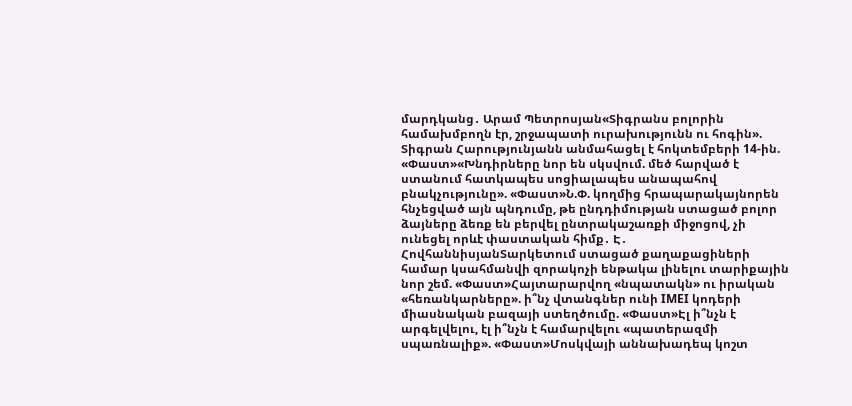մարդկանց․ Արամ Պետրոսյան«Տիգրանս բոլորին համախմբողն էր, շրջապատի ուրախությունն ու հոգին». Տիգրան Հարությունյանն անմահացել է հոկտեմբերի 14-ին. «Փաստ»«Խնդիրները նոր են սկսվում. մեծ հարված է ստանում հատկապես սոցիալապես անապահով բնակչությունը». «Փաստ»Ն.Փ. կողմից հրապարակայնորեն հնչեցված այն պնդումը, թե ընդդիմության ստացած բոլոր ձայները ձեռք են բերվել ընտրակաշառքի միջոցով, չի ունեցել որևէ փաստական հիմք․ Է․ ՀովհաննիսյանՏարկետում ստացած քաղաքացիների համար կսահմանվի զորակոչի ենթակա լինելու տարիքային նոր շեմ. «Փաստ»Հայտարարվող «նպատակն» ու իրական «հեռանկարները». ի՞նչ վտանգներ ունի IMEI կոդերի միասնական բազայի ստեղծումը. «Փաստ»Էլ ի՞նչն է արգելվելու, էլ ի՞նչն է համարվելու «պատերազմի սպառնալիք». «Փաստ»Մոսկվայի աննախադեպ կոշտ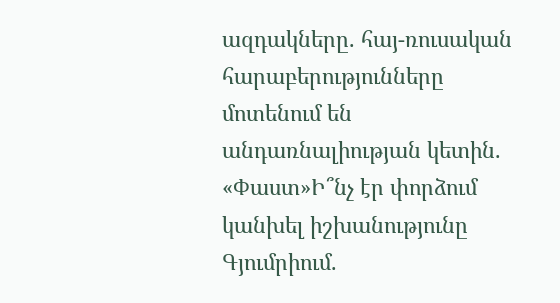ազդակները. հայ-ռուսական հարաբերությունները մոտենում են անդառնալիության կետին. «Փաստ»Ի՞նչ էր փորձում կանխել իշխանությունը Գյումրիում.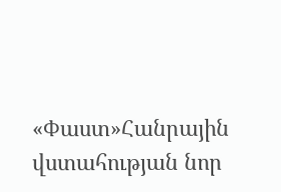«Փաստ»Հանրային վստահության նոր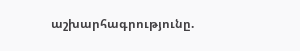աշխարհագրությունը.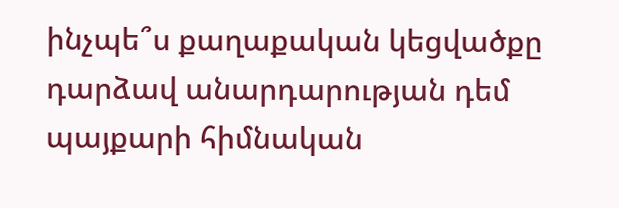ինչպե՞ս քաղաքական կեցվածքը դարձավ անարդարության դեմ պայքարի հիմնական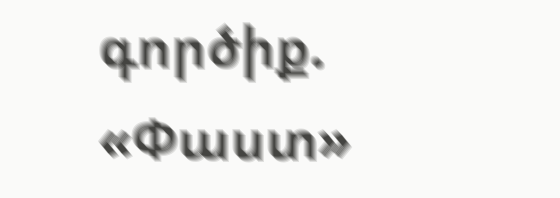գործիք. «Փաստ»